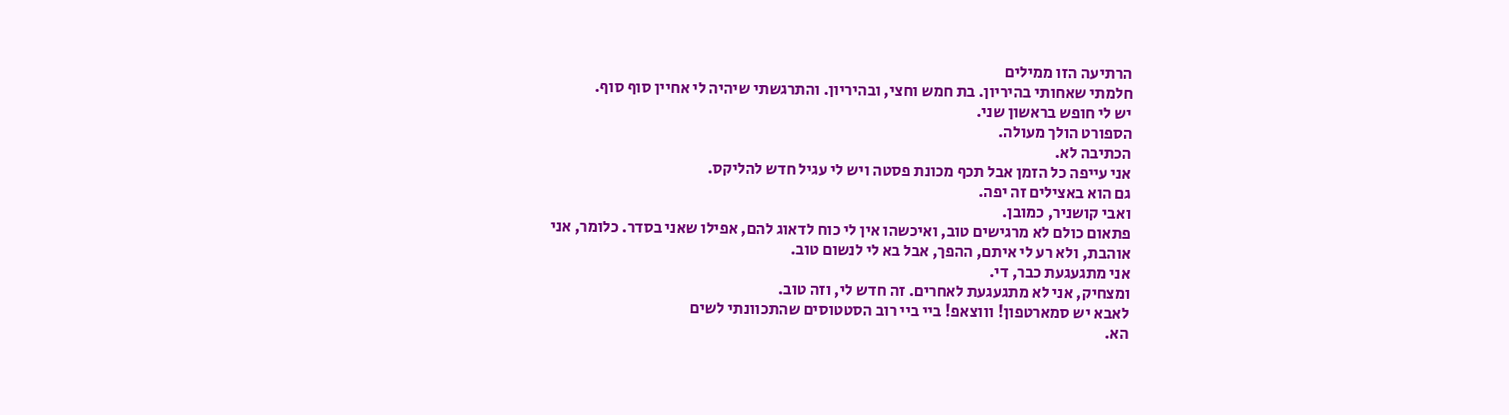הרתיעה הזו ממילים
חלמתי שאחותי בהיריון. בת חמש וחצי, ובהיריון. והתרגשתי שיהיה לי אחיין סוף סוף.
יש לי חופש בראשון שני.
הספורט הולך מעולה.
הכתיבה לא.
אני עייפה כל הזמן אבל תכף מכונת פסטה ויש לי עגיל חדש להליקס.
גם הוא באצילים זה יפה.
ואבי קושניר, כמובן.
פתאום כולם לא מרגישים טוב, ואיכשהו אין לי כוח לדאוג להם, אפילו שאני בסדר. כלומר, אני אוהבת, ולא רע לי איתם, ההפך, אבל בא לי לנשום טוב.
אני מתגעגעת כבר, די.
ומצחיק, אני לא מתגעגעת לאחרים. זה חדש לי, וזה טוב.
לאבא יש סמארטפון! וווצאפ! ביי ביי רוב הסטטוסים שהתכוונתי לשים
הא.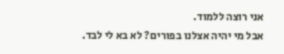אני רוצה ללמוד.
אבל מי יהיה אצלנו בפורים? לא בא לי לבד.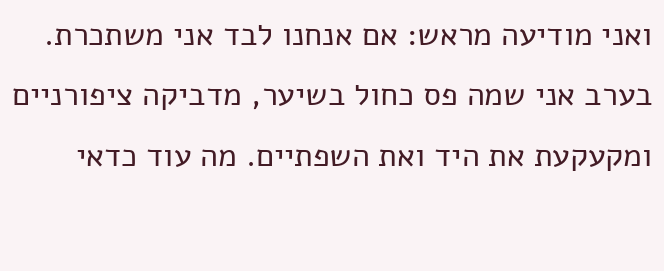ואני מודיעה מראש: אם אנחנו לבד אני משתכרת.
בערב אני שמה פס כחול בשיער, מדביקה ציפורניים ומקעקעת את היד ואת השפתיים. מה עוד כדאי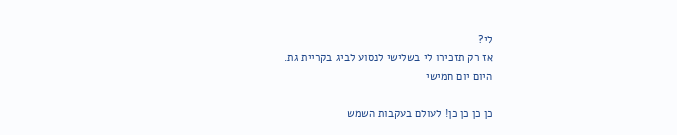לי?
אז רק תזכירו לי בשלישי לנסוע לביג בקריית גת.
היום יום חמישי

כן כן כן כן! לעולם בעקבות השמש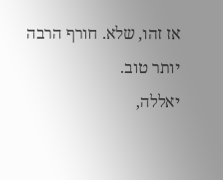אז זהו, שלא. חורף הרבה יותר טוב.
יאללה,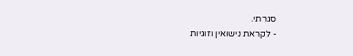סגרתי.
- לקראת נישואין וזוגיות